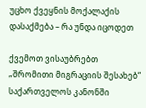უცხო ქვეყნის მოქალაქის დასაქმება – რა უნდა იცოდეთ

ქვემოთ ვისაუბრებთ „შრომითი მიგრაციის შესახებ“ საქართველოს კანონში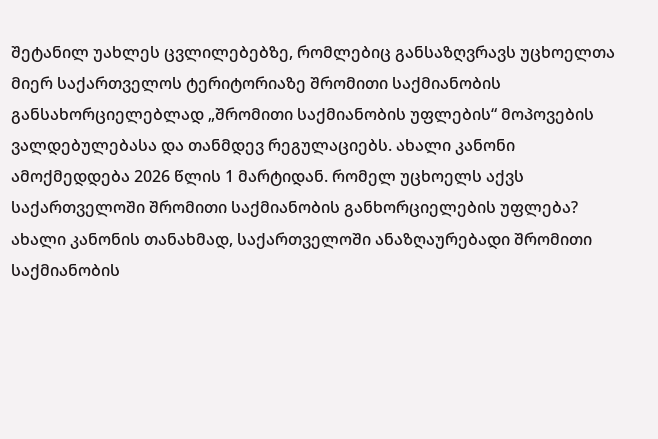შეტანილ უახლეს ცვლილებებზე, რომლებიც განსაზღვრავს უცხოელთა მიერ საქართველოს ტერიტორიაზე შრომითი საქმიანობის განსახორციელებლად „შრომითი საქმიანობის უფლების“ მოპოვების ვალდებულებასა და თანმდევ რეგულაციებს. ახალი კანონი ამოქმედდება 2026 წლის 1 მარტიდან. რომელ უცხოელს აქვს საქართველოში შრომითი საქმიანობის განხორციელების უფლება? ახალი კანონის თანახმად, საქართველოში ანაზღაურებადი შრომითი საქმიანობის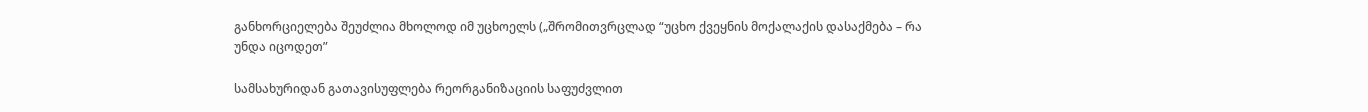განხორციელება შეუძლია მხოლოდ იმ უცხოელს („შრომითვრცლად “უცხო ქვეყნის მოქალაქის დასაქმება – რა უნდა იცოდეთ”

სამსახურიდან გათავისუფლება რეორგანიზაციის საფუძვლით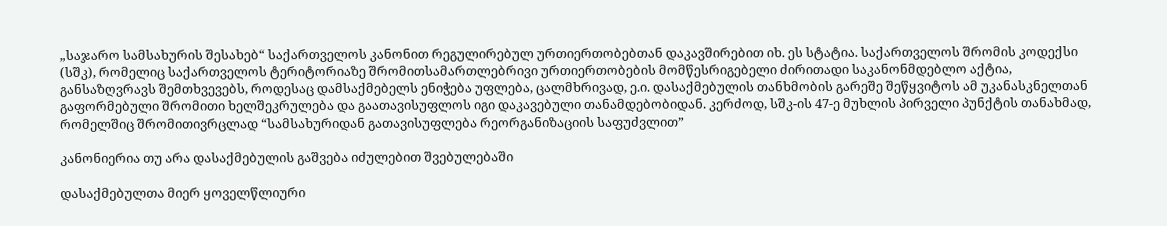„საჯარო სამსახურის შესახებ“ საქართველოს კანონით რეგულირებულ ურთიერთობებთან დაკავშირებით იხ. ეს სტატია. საქართველოს შრომის კოდექსი (სშკ), რომელიც საქართველოს ტერიტორიაზე შრომითსამართლებრივი ურთიერთობების მომწესრიგებელი ძირითადი საკანონმდებლო აქტია, განსაზღვრავს შემთხვევებს, როდესაც დამსაქმებელს ენიჭება უფლება, ცალმხრივად, ე.ი. დასაქმებულის თანხმობის გარეშე შეწყვიტოს ამ უკანასკნელთან გაფორმებული შრომითი ხელშეკრულება და გაათავისუფლოს იგი დაკავებული თანამდებობიდან. კერძოდ, სშკ-ის 47-ე მუხლის პირველი პუნქტის თანახმად, რომელშიც შრომითივრცლად “სამსახურიდან გათავისუფლება რეორგანიზაციის საფუძვლით”

კანონიერია თუ არა დასაქმებულის გაშვება იძულებით შვებულებაში

დასაქმებულთა მიერ ყოველწლიური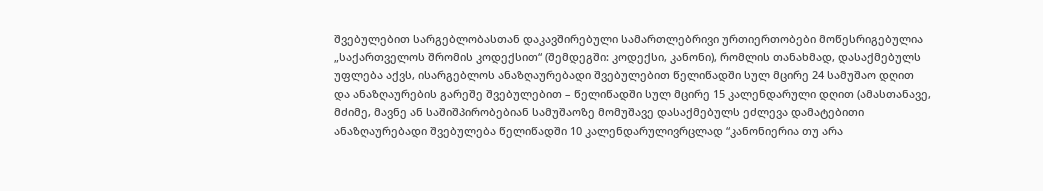შვებულებით სარგებლობასთან დაკავშირებული სამართლებრივი ურთიერთობები მოწესრიგებულია „საქართველოს შრომის კოდექსით“ (შემდეგში: კოდექსი, კანონი), რომლის თანახმად, დასაქმებულს უფლება აქვს, ისარგებლოს ანაზღაურებადი შვებულებით წელიწადში სულ მცირე 24 სამუშაო დღით და ანაზღაურების გარეშე შვებულებით – წელიწადში სულ მცირე 15 კალენდარული დღით (ამასთანავე, მძიმე, მავნე ან საშიშპირობებიან სამუშაოზე მომუშავე დასაქმებულს ეძლევა დამატებითი ანაზღაურებადი შვებულება წელიწადში 10 კალენდარულივრცლად “კანონიერია თუ არა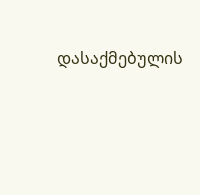დასაქმებულის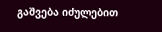გაშვება იძულებით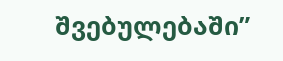შვებულებაში”